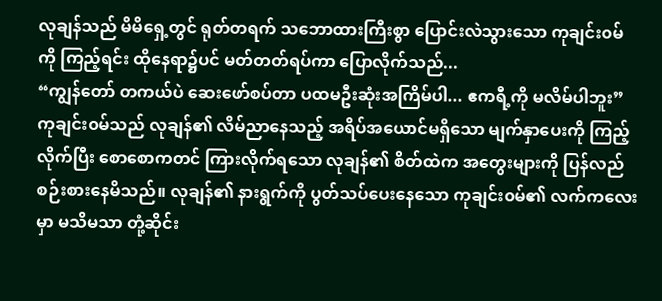လုချန်သည် မိမိရှေ့တွင် ရုတ်တရက် သဘောထားကြီးစွာ ပြောင်းလဲသွားသော ကုချင်း၀မ်ကို ကြည့်ရင်း ထိုနေရာ၌ပင် မတ်တတ်ရပ်ကာ ပြောလိုက်သည်...
“ကျွန်တော် တကယ်ပဲ ဆေးဖော်စပ်တာ ပထမဦးဆုံးအကြိမ်ပါ... ဧကရီ့ကို မလိမ်ပါဘူး”
ကုချင်း၀မ်သည် လုချန်၏ လိမ်ညာနေသည့် အရိပ်အယောင်မရှိသော မျက်နှာပေးကို ကြည့်လိုက်ပြီး စောစောကတင် ကြားလိုက်ရသော လုချန်၏ စိတ်ထဲက အတွေးများကို ပြန်လည် စဉ်းစားနေမိသည်။ လုချန်၏ နားရွက်ကို ပွတ်သပ်ပေးနေသော ကုချင်း၀မ်၏ လက်ကလေးမှာ မသိမသာ တုံ့ဆိုင်း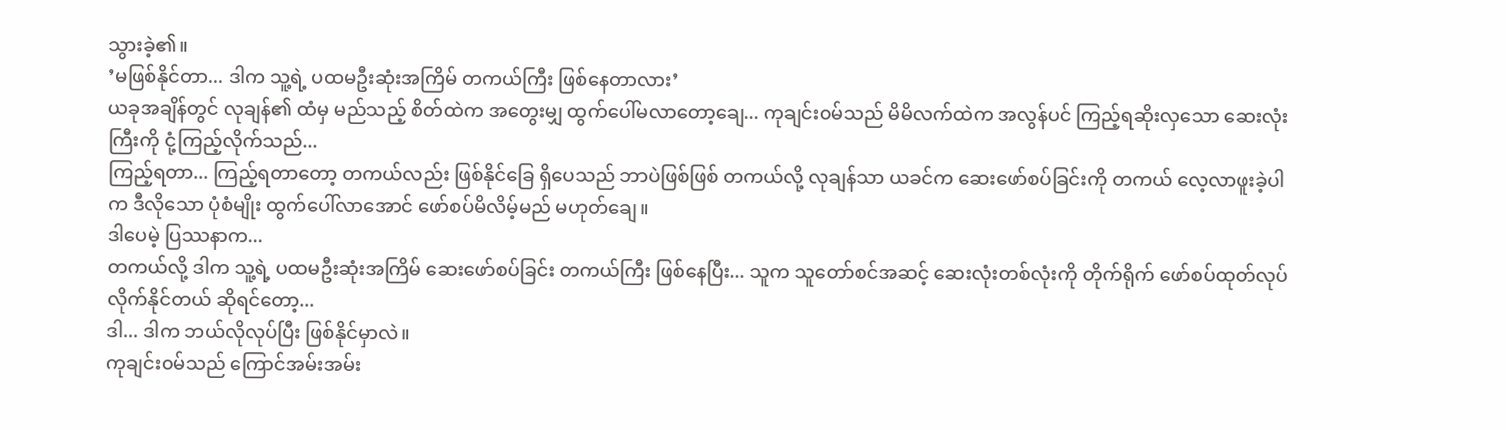သွားခဲ့၏။
’မဖြစ်နိုင်တာ... ဒါက သူ့ရဲ့ ပထမဦးဆုံးအကြိမ် တကယ်ကြီး ဖြစ်နေတာလား’
ယခုအချိန်တွင် လုချန်၏ ထံမှ မည်သည့် စိတ်ထဲက အတွေးမျှ ထွက်ပေါ်မလာတော့ချေ... ကုချင်း၀မ်သည် မိမိလက်ထဲက အလွန်ပင် ကြည့်ရဆိုးလှသော ဆေးလုံးကြီးကို ငုံ့ကြည့်လိုက်သည်...
ကြည့်ရတာ... ကြည့်ရတာတော့ တကယ်လည်း ဖြစ်နိုင်ခြေ ရှိပေသည် ဘာပဲဖြစ်ဖြစ် တကယ်လို့ လုချန်သာ ယခင်က ဆေးဖော်စပ်ခြင်းကို တကယ် လေ့လာဖူးခဲ့ပါက ဒီလိုသော ပုံစံမျိုး ထွက်ပေါ်လာအောင် ဖော်စပ်မိလိမ့်မည် မဟုတ်ချေ။
ဒါပေမဲ့ ပြဿနာက...
တကယ်လို့ ဒါက သူ့ရဲ့ ပထမဦးဆုံးအကြိမ် ဆေးဖော်စပ်ခြင်း တကယ်ကြီး ဖြစ်နေပြီး... သူက သူတော်စင်အဆင့် ဆေးလုံးတစ်လုံးကို တိုက်ရိုက် ဖော်စပ်ထုတ်လုပ်လိုက်နိုင်တယ် ဆိုရင်တော့...
ဒါ... ဒါက ဘယ်လိုလုပ်ပြီး ဖြစ်နိုင်မှာလဲ။
ကုချင်း၀မ်သည် ကြောင်အမ်းအမ်း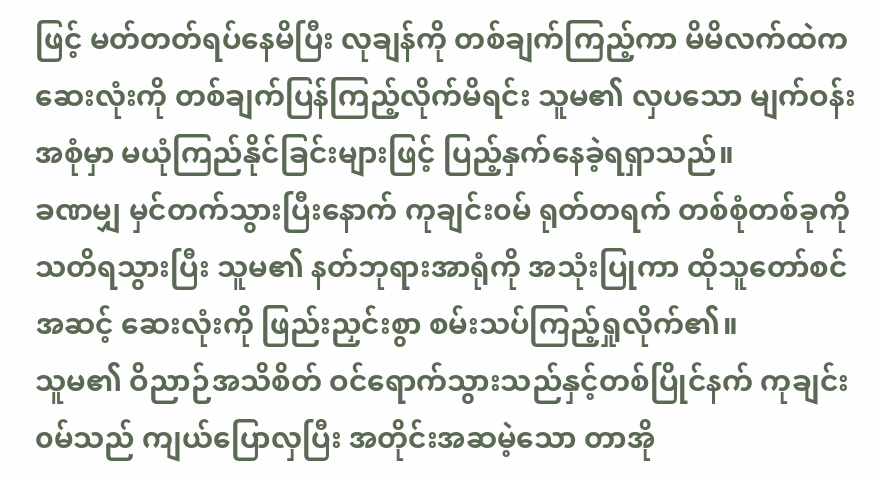ဖြင့် မတ်တတ်ရပ်နေမိပြီး လုချန်ကို တစ်ချက်ကြည့်ကာ မိမိလက်ထဲက ဆေးလုံးကို တစ်ချက်ပြန်ကြည့်လိုက်မိရင်း သူမ၏ လှပသော မျက်ဝန်းအစုံမှာ မယုံကြည်နိုင်ခြင်းများဖြင့် ပြည့်နှက်နေခဲ့ရရှာသည်။
ခဏမျှ မှင်တက်သွားပြီးနောက် ကုချင်း၀မ် ရုတ်တရက် တစ်စုံတစ်ခုကို သတိရသွားပြီး သူမ၏ နတ်ဘုရားအာရုံကို အသုံးပြုကာ ထိုသူတော်စင်အဆင့် ဆေးလုံးကို ဖြည်းညှင်းစွာ စမ်းသပ်ကြည့်ရှုလိုက်၏။
သူမ၏ ဝိညာဉ်အသိစိတ် ဝင်ရောက်သွားသည်နှင့်တစ်ပြိုင်နက် ကုချင်း၀မ်သည် ကျယ်ပြောလှပြီး အတိုင်းအဆမဲ့သော တာအို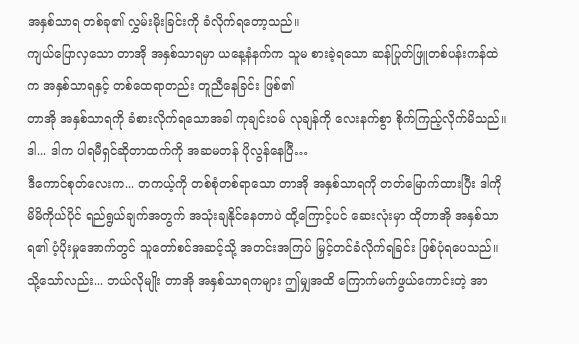အနှစ်သာရ တစ်ခု၏ လွှမ်းမိုးခြင်းကို ခံလိုက်ရတော့သည်။
ကျယ်ပြောလှသော တာအို အနှစ်သာရမှာ ယနေ့နံနက်က သူမ စားခဲ့ရသော ဆန်ပြုတ်ဖြူတစ်ပန်းကန်ထဲက အနှစ်သာရနှင့် တစ်ထေရာတည်း တူညီနေခြင်း ဖြစ်၏
တာအို အနှစ်သာရကို ခံစားလိုက်ရသောအခါ ကုချင်း၀မ် လုချန်ကို လေးနက်စွာ စိုက်ကြည့်လိုက်မိသည်။
ဒါ... ဒါက ပါရမီရှင်ဆိုတာထက်ကို အဆမတန် ပိုလွန်နေပြီ…
ဒီကောင်စုတ်လေးက... တကယ့်ကို တစ်စုံတစ်ရာသော တာအို အနှစ်သာရကို တတ်မြောက်ထားပြီး ဒါကို မိမိကိုယ်ပိုင် ရည်ရွယ်ချက်အတွက် အသုံးချနိုင်နေတာပဲ ထို့ကြောင့်ပင် ဆေးလုံးမှာ ထိုတာအို အနှစ်သာရ၏ ပံ့ပိုးမှုအောက်တွင် သူတော်စင်အဆင့်သို့ အတင်းအကြပ် မြှင့်တင်ခံလိုက်ရခြင်း ဖြစ်ပုံရပေသည်။
သို့သော်လည်း... ဘယ်လိုမျိုး တာအို အနှစ်သာရကများ ဤမျှအထိ ကြောက်မက်ဖွယ်ကောင်းတဲ့ အာ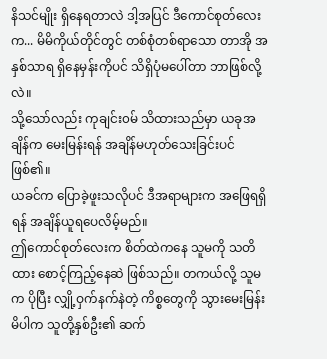နိသင်မျိုး ရှိနေရတာလဲ ဒါ့အပြင် ဒီကောင်စုတ်လေးက... မိမိကိုယ်တိုင်တွင် တစ်စုံတစ်ရာသော တာအို အနှစ်သာရ ရှိနေမှန်းကိုပင် သိရှိပုံမပေါ်တာ ဘာဖြစ်လို့လဲ။
သို့သော်လည်း ကုချင်း၀မ် သိထားသည်မှာ ယခုအချိန်က မေးမြန်းရန် အချိန်မဟုတ်သေးခြင်းပင် ဖြစ်၏။
ယခင်က ပြောခဲ့ဖူးသလိုပင် ဒီအရာများက အဖြေရရှိရန် အချိန်ယူရပေလိမ့်မည်။
ဤကောင်စုတ်လေးက စိတ်ထဲကနေ သူမကို သတိထား စောင့်ကြည့်နေဆဲ ဖြစ်သည်။ တကယ်လို့ သူမက ပိုပြီး လျှို့ဝှက်နက်နဲတဲ့ ကိစ္စတွေကို သွားမေးမြန်းမိပါက သူတို့နှစ်ဦး၏ ဆက်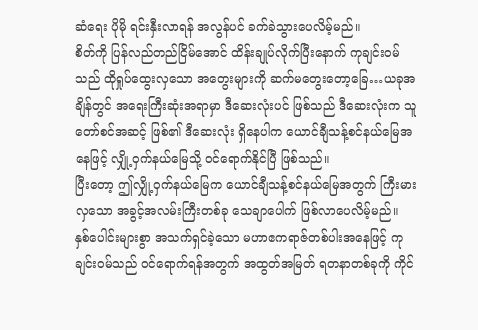ဆံရေး ပိုမို ရင်းနှီးလာရန် အလွန်ပင် ခက်ခဲသွားပေလိမ့်မည်။
စိတ်ကို ပြန်လည်တည်ငြိမ်အောင် ထိန်းချုပ်လိုက်ပြီးနောက် ကုချင်း၀မ်သည် ထိုရှုပ်ထွေးလှသော အတွေးများကို ဆက်မတွေးတော့ခြေ…ယခုအချိန်တွင် အရေးကြီးဆုံးအရာမှာ ဒီဆေးလုံးပင် ဖြစ်သည် ဒီဆေးလုံးက သူတော်စင်အဆင့် ဖြစ်၏ ဒီဆေးလုံး ရှိနေပါက ယောင်ချီသန့်စင်နယ်မြေအနေဖြင့် လျှို့ဝှက်နယ်မြေသို့ ဝင်ရောက်နိုင်ပြီ ဖြစ်သည်။
ပြီးတော့ ဤလျှို့ဝှက်နယ်မြေက ယောင်ချီသန့်စင်နယ်မြေအတွက် ကြီးမားလှသော အခွင့်အလမ်းကြီးတစ်ခု သေချာပေါက် ဖြစ်လာပေလိမ့်မည်။
နှစ်ပေါင်းများစွာ အသက်ရှင်ခဲ့သော မဟာဧကရာဇ်တစ်ပါးအနေဖြင့် ကုချင်း၀မ်သည် ဝင်ရောက်ရန်အတွက် အထွတ်အမြတ် ရတနာတစ်ခုကို ကိုင်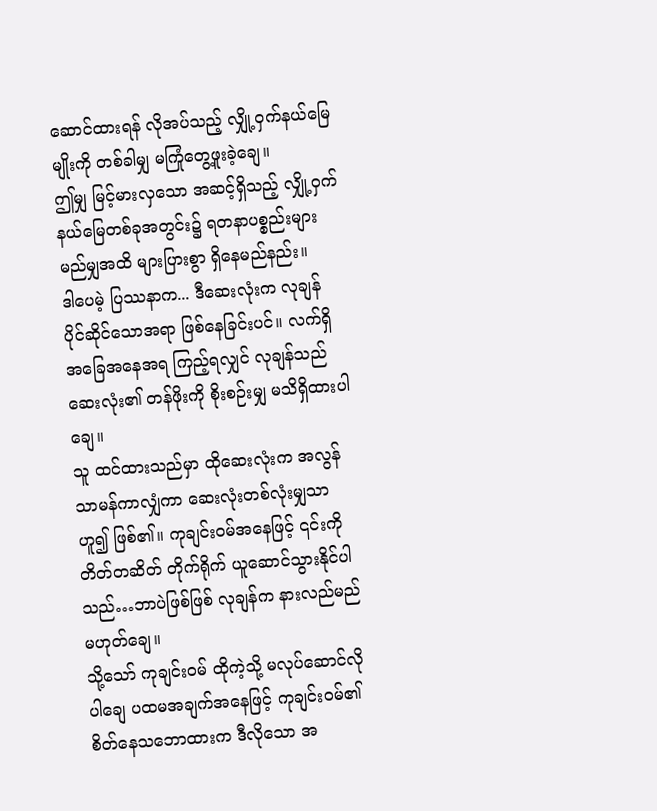ဆောင်ထားရန် လိုအပ်သည့် လျှို့ဝှက်နယ်မြေမျိုးကို တစ်ခါမျှ မကြုံတွေ့ဖူးခဲ့ချေ။
ဤမျှ မြင့်မားလှသော အဆင့်ရှိသည့် လျှို့ဝှက်နယ်မြေတစ်ခုအတွင်း၌ ရတနာပစ္စည်းများ မည်မျှအထိ များပြားစွာ ရှိနေမည်နည်း။
ဒါပေမဲ့ ပြဿနာက... ဒီဆေးလုံးက လုချန် ပိုင်ဆိုင်သောအရာ ဖြစ်နေခြင်းပင်။ လက်ရှိ အခြေအနေအရ ကြည့်ရလျှင် လုချန်သည် ဆေးလုံး၏ တန်ဖိုးကို စိုးစဉ်းမျှ မသိရှိထားပါချေ။
သူ ထင်ထားသည်မှာ ထိုဆေးလုံးက အလွန် သာမန်ကာလျှံကာ ဆေးလုံးတစ်လုံးမျှသာ ဟူ၍ ဖြစ်၏။ ကုချင်း၀မ်အနေဖြင့် ၎င်းကို တိတ်တဆိတ် တိုက်ရိုက် ယူဆောင်သွားနိုင်ပါသည်…ဘာပဲဖြစ်ဖြစ် လုချန်က နားလည်မည် မဟုတ်ချေ။
သို့သော် ကုချင်း၀မ် ထိုကဲ့သို့ မလုပ်ဆောင်လိုပါချေ ပထမအချက်အနေဖြင့် ကုချင်း၀မ်၏ စိတ်နေသဘောထားက ဒီလိုသော အ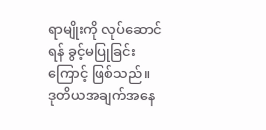ရာမျိုးကို လုပ်ဆောင်ရန် ခွင့်မပြုခြင်းကြောင့် ဖြစ်သည်။
ဒုတိယအချက်အနေ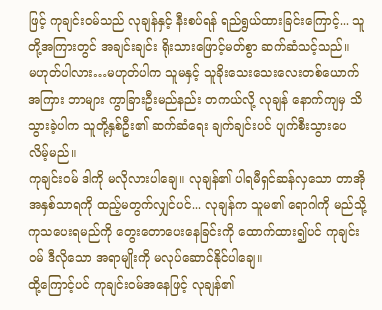ဖြင့် ကုချင်း၀မ်သည် လုချန်နှင့် နီးစပ်ရန် ရည်ရွယ်ထားခြင်းကြောင့်... သူတို့အကြားတွင် အချင်းချင်း ရိုးသားဖြောင့်မတ်စွာ ဆက်ဆံသင့်သည်။
မဟုတ်ပါလား…မဟုတ်ပါက သူမနှင့် သူခိုးသေးသေးလေးတစ်ယောက်အကြား ဘာများ ကွာခြားဦးမည်နည်း တကယ်လို့ လုချန် နောက်ကျမှ သိသွားခဲ့ပါက သူတို့နှစ်ဦး၏ ဆက်ဆံရေး ချက်ချင်းပင် ပျက်စီးသွားပေလိမ့်မည်။
ကုချင်း၀မ် ဒါကို မလိုလားပါချေ။ လုချန်၏ ပါရမီရှင်ဆန်လှသော တာအို အနှစ်သာရကို ထည့်မတွက်လျှင်ပင်... လုချန်က သူမ၏ ရောဂါကို မည်သို့ ကုသပေးရမည်ကို တွေးတောပေးနေခြင်းကို ထောက်ထား၍ပင် ကုချင်း၀မ် ဒီလိုသော အရာမျိုးကို မလုပ်ဆောင်နိုင်ပါချေ။
ထို့ကြောင့်ပင် ကုချင်း၀မ်အနေဖြင့် လုချန်၏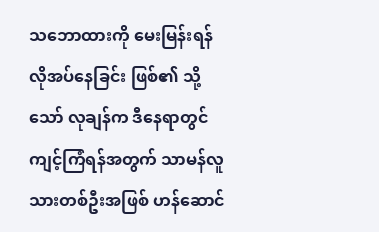သဘောထားကို မေးမြန်းရန် လိုအပ်နေခြင်း ဖြစ်၏ သို့သော် လုချန်က ဒီနေရာတွင် ကျင့်ကြံရန်အတွက် သာမန်လူသားတစ်ဦးအဖြစ် ဟန်ဆောင်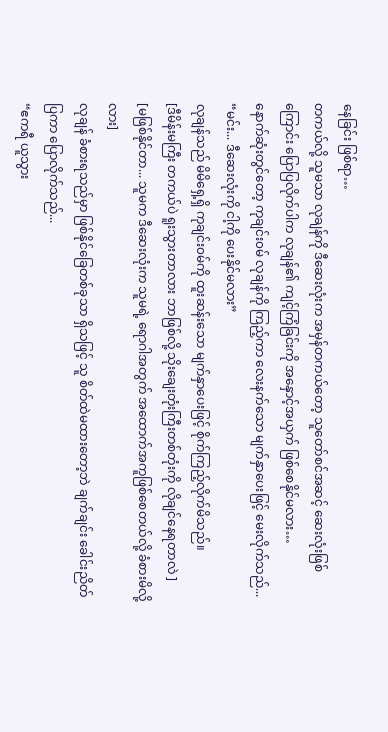နေခြင်း ဖြစ်ရာ…
တကယ်လို့ သူမသာ လုချန်ကို ဒီဆေးလုံးက အမှန်တကယ်တော့ သူတော်စင်အဆင့် ဆေးလုံးဖြစ်ကြောင်း ပြောပြလိုက်ပါက လုချန်၏ ကျင့်ကြံခြင်းကို အနှောင့်အယှက် ဖြစ်စေနိုင်မလား…
နောက်ဆုံးတွင်တော့ ကုချင်း၀မ် လုချန်ကို ကြည့်ကာ လေးနက်သော မျက်နှာပေးဖြင့် မေးလိုက်သည်...
“မင်း... ဒီဆေးလုံးကို ငါ့ကို ပေးနိုင်မလား”
လုချန်သည် မိမိရှေ့ရှိ ကုချင်း၀မ်ကို ထူးဆန်းသော မျက်နှာပေးဖြင့် စိုက်ကြည့်လိုက်မိသည်။
[ဒီမိန်းမကြီး တကယ်ပဲ ရူးသွားတာလား ဘာဖြစ်လို့ သိုးချေးတုံးကြီးတစ်တုံးကို လိုချင်နေရတာလဲ ]
[မဖြစ်နိုင်တာ... သူမက ဒီဆေးလုံးက သူမရဲ့ ရောဂါအတွက် အထောက်အကူဖြစ်စေတယ်လို့ ခံစားမိလို့လား]
လုချန် ခံစားရသည်မှာ ဖြစ်နိုင်ခြေတစ်ခုသာ ရှိသဖြင့် သူ စိတ်ထဲမထားတော့ဘဲ ချက်ချင်း ခေါင်းညိတ်ပြကာ ပြောလိုက်သည်...
“ဧကရီ ယူသွား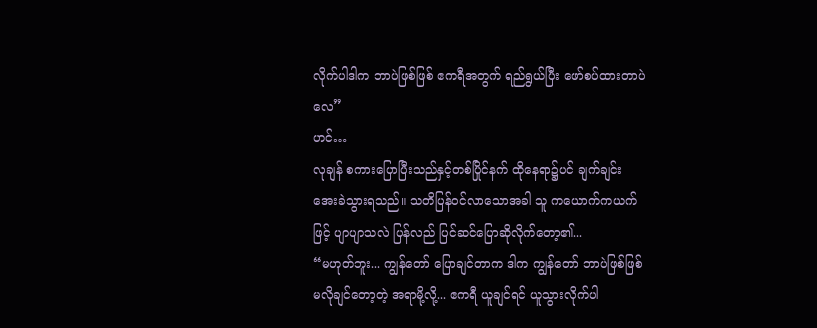လိုက်ပါဒါက ဘာပဲဖြစ်ဖြစ် ဧကရီအတွက် ရည်ရွယ်ပြီး ဖော်စပ်ထားတာပဲလေ”
ဟင်…
လုချန် စကားပြောပြီးသည်နှင့်တစ်ပြိုင်နက် ထိုနေရာ၌ပင် ချက်ချင်း အေးခဲသွားရသည်။ သတိပြန်ဝင်လာသောအခါ သူ ကယောက်ကယက်ဖြင့် ပျာပျာသလဲ ပြန်လည် ပြင်ဆင်ပြောဆိုလိုက်တော့၏...
“မဟုတ်ဘူး... ကျွန်တော် ပြောချင်တာက ဒါက ကျွန်တော် ဘာပဲဖြစ်ဖြစ် မလိုချင်တော့တဲ့ အရာမို့လို့... ဧကရီ ယူချင်ရင် ယူသွားလိုက်ပါ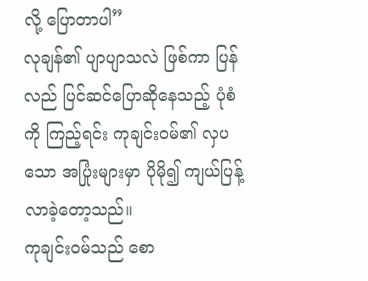လို့ ပြောတာပါ”
လုချန်၏ ပျာပျာသလဲ ဖြစ်ကာ ပြန်လည် ပြင်ဆင်ပြောဆိုနေသည့် ပုံစံကို ကြည့်ရင်း ကုချင်း၀မ်၏ လှပသော အပြုံးများမှာ ပိုမို၍ ကျယ်ပြန့်လာခဲ့တော့သည်။
ကုချင်း၀မ်သည် စော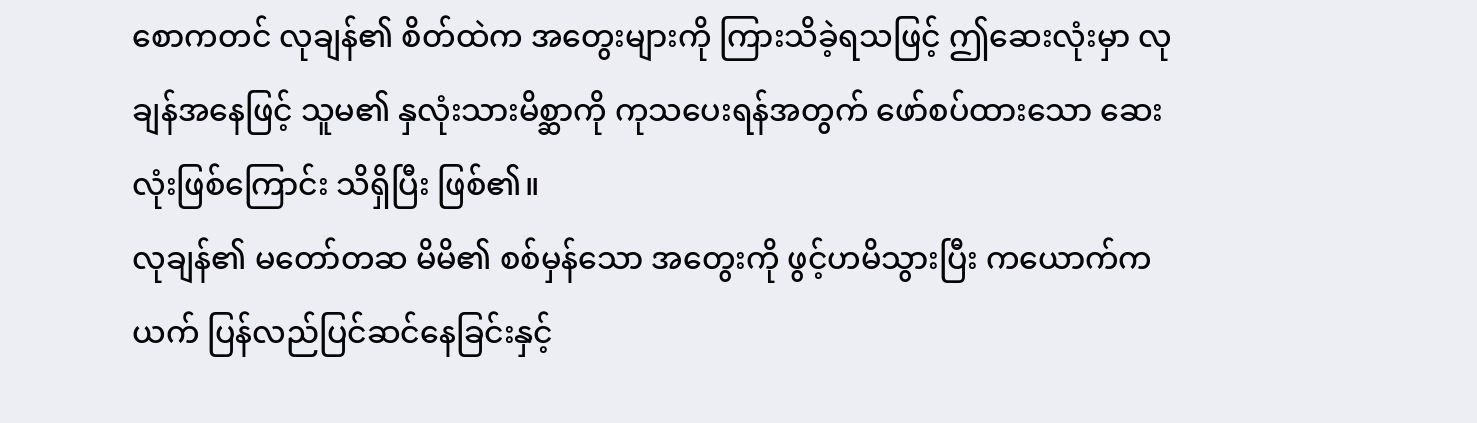စောကတင် လုချန်၏ စိတ်ထဲက အတွေးများကို ကြားသိခဲ့ရသဖြင့် ဤဆေးလုံးမှာ လုချန်အနေဖြင့် သူမ၏ နှလုံးသားမိစ္ဆာကို ကုသပေးရန်အတွက် ဖော်စပ်ထားသော ဆေးလုံးဖြစ်ကြောင်း သိရှိပြီး ဖြစ်၏။
လုချန်၏ မတော်တဆ မိမိ၏ စစ်မှန်သော အတွေးကို ဖွင့်ဟမိသွားပြီး ကယောက်ကယက် ပြန်လည်ပြင်ဆင်နေခြင်းနှင့်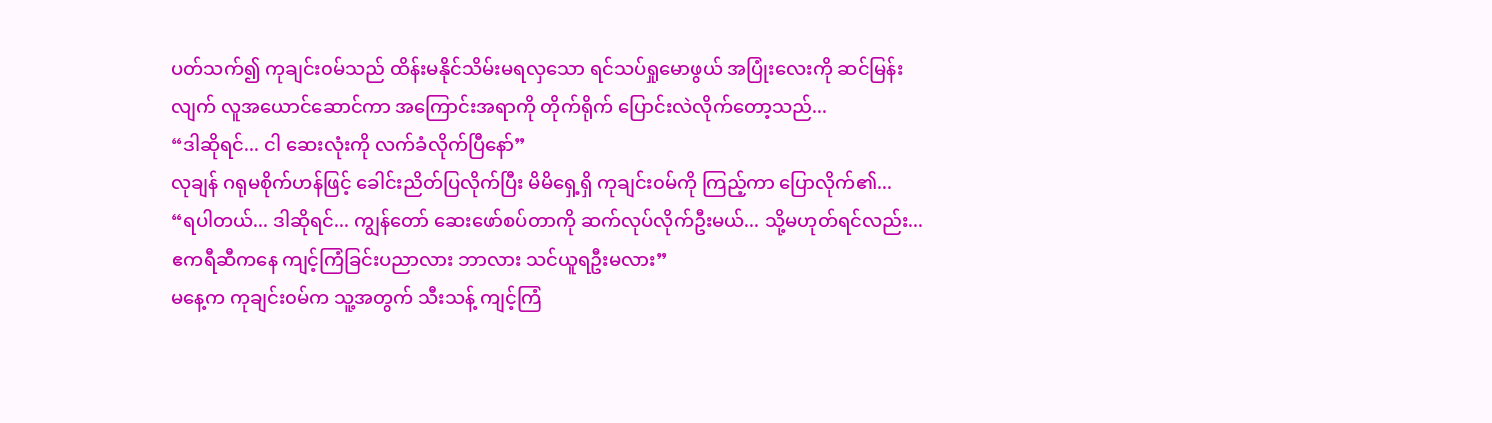ပတ်သက်၍ ကုချင်း၀မ်သည် ထိန်းမနိုင်သိမ်းမရလှသော ရင်သပ်ရှုမောဖွယ် အပြုံးလေးကို ဆင်မြန်းလျက် လူအယောင်ဆောင်ကာ အကြောင်းအရာကို တိုက်ရိုက် ပြောင်းလဲလိုက်တော့သည်...
“ဒါဆိုရင်... ငါ ဆေးလုံးကို လက်ခံလိုက်ပြီနော်”
လုချန် ဂရုမစိုက်ဟန်ဖြင့် ခေါင်းညိတ်ပြလိုက်ပြီး မိမိရှေ့ရှိ ကုချင်း၀မ်ကို ကြည့်ကာ ပြောလိုက်၏...
“ရပါတယ်... ဒါဆိုရင်... ကျွန်တော် ဆေးဖော်စပ်တာကို ဆက်လုပ်လိုက်ဦးမယ်... သို့မဟုတ်ရင်လည်း... ဧကရီဆီကနေ ကျင့်ကြံခြင်းပညာလား ဘာလား သင်ယူရဦးမလား”
မနေ့က ကုချင်း၀မ်က သူ့အတွက် သီးသန့် ကျင့်ကြံ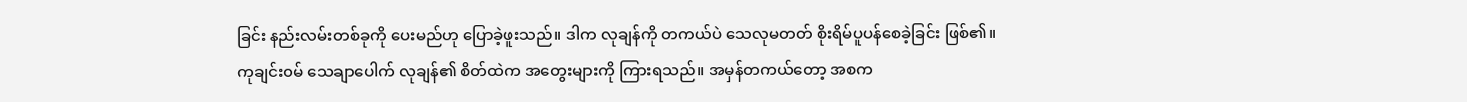ခြင်း နည်းလမ်းတစ်ခုကို ပေးမည်ဟု ပြောခဲ့ဖူးသည်။ ဒါက လုချန်ကို တကယ်ပဲ သေလုမတတ် စိုးရိမ်ပူပန်စေခဲ့ခြင်း ဖြစ်၏။
ကုချင်း၀မ် သေချာပေါက် လုချန်၏ စိတ်ထဲက အတွေးများကို ကြားရသည်။ အမှန်တကယ်တော့ အစက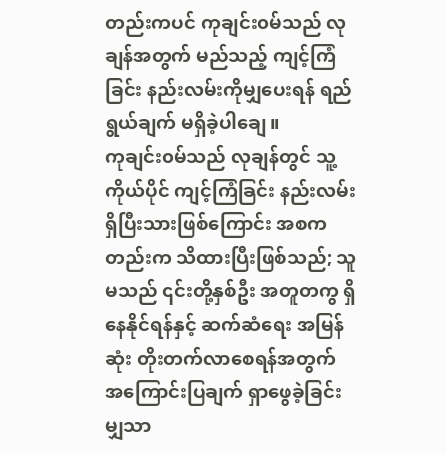တည်းကပင် ကုချင်း၀မ်သည် လုချန်အတွက် မည်သည့် ကျင့်ကြံခြင်း နည်းလမ်းကိုမျှပေးရန် ရည်ရွယ်ချက် မရှိခဲ့ပါချေ။
ကုချင်း၀မ်သည် လုချန်တွင် သူ့ကိုယ်ပိုင် ကျင့်ကြံခြင်း နည်းလမ်း ရှိပြီးသားဖြစ်ကြောင်း အစကတည်းက သိထားပြီးဖြစ်သည်; သူမသည် ၎င်းတို့နှစ်ဦး အတူတကွ ရှိနေနိုင်ရန်နှင့် ဆက်ဆံရေး အမြန်ဆုံး တိုးတက်လာစေရန်အတွက် အကြောင်းပြချက် ရှာဖွေခဲ့ခြင်းမျှသာ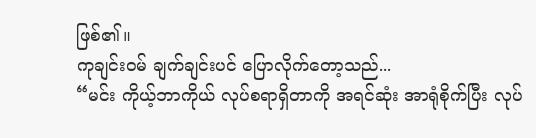ဖြစ်၏။
ကုချင်း၀မ် ချက်ချင်းပင် ပြောလိုက်တော့သည်...
“မင်း ကိုယ့်ဘာကိုယ် လုပ်စရာရှိတာကို အရင်ဆုံး အာရုံစိုက်ပြီး လုပ်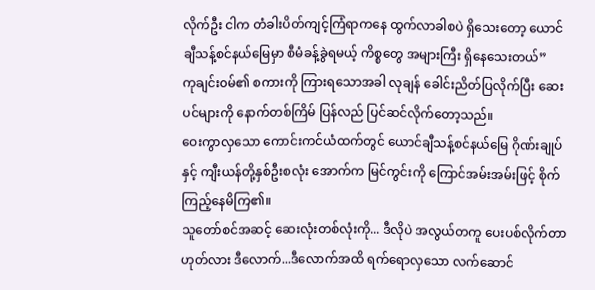လိုက်ဦး ငါက တံခါးပိတ်ကျင့်ကြံရာကနေ ထွက်လာခါစပဲ ရှိသေးတော့ ယောင်ချီသန့်စင်နယ်မြေမှာ စီမံခန့်ခွဲရမယ့် ကိစ္စတွေ အများကြီး ရှိနေသေးတယ်”
ကုချင်း၀မ်၏ စကားကို ကြားရသောအခါ လုချန် ခေါင်းညိတ်ပြလိုက်ပြီး ဆေးပင်များကို နောက်တစ်ကြိမ် ပြန်လည် ပြင်ဆင်လိုက်တော့သည်။
ဝေးကွာလှသော ကောင်းကင်ယံထက်တွင် ယောင်ချီသန့်စင်နယ်မြေ ဂိုဏ်းချုပ်နှင့် ကျီးယန်တို့နှစ်ဦးစလုံး အောက်က မြင်ကွင်းကို ကြောင်အမ်းအမ်းဖြင့် စိုက်ကြည့်နေမိကြ၏။
သူတော်စင်အဆင့် ဆေးလုံးတစ်လုံးကို... ဒီလိုပဲ အလွယ်တကူ ပေးပစ်လိုက်တာ ဟုတ်လား ဒီလောက်...ဒီလောက်အထိ ရက်ရောလှသော လက်ဆောင်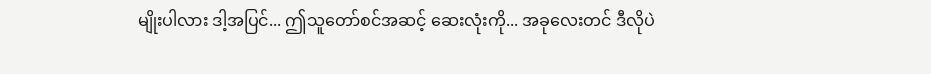မျိုးပါလား ဒါ့အပြင်... ဤသူတော်စင်အဆင့် ဆေးလုံးကို... အခုလေးတင် ဒီလိုပဲ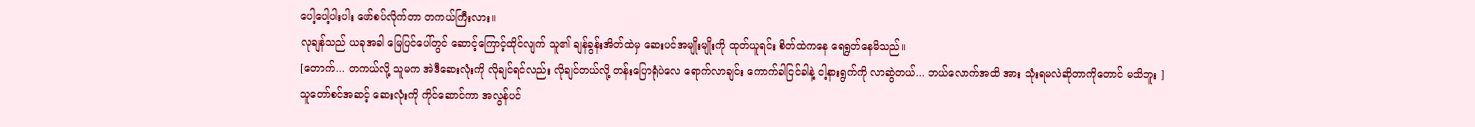ပေါ့ပေါ့ပါးပါး ဖော်စပ်လိုက်တာ တကယ်ကြီးလား။
လုချန်သည် ယခုအခါ မြေပြင်ပေါ်တွင် ဆောင့်ကြောင့်ထိုင်လျက် သူ၏ ချန်ခွန်းအိတ်ထဲမှ ဆေးပင်အမျိုးမျိုးကို ထုတ်ယူရင်း စိတ်ထဲကနေ ရေရွတ်နေမိသည်။
[တောက်... တကယ်လို့ သူမက အဲဒီဆေးလုံးကို လိုချင်ရင်လည်း လိုချင်တယ်လို့ တန်းပြောရုံပဲလေ ရောက်လာချင်း ကောက်ခါငြင်ခါနဲ့ ငါ့နားရွက်ကို လာဆွဲတယ်... ဘယ်လောက်အထိ အား သုံးရမလဲဆိုတာကိုတောင် မသိဘူး ]
သူတော်စင်အဆင့် ဆေးလုံးကို ကိုင်ဆောင်ကာ အလွန်ပင်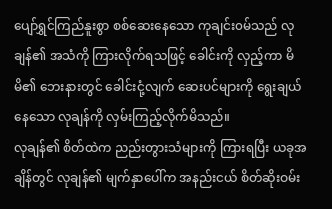ပျော်ရွှင်ကြည်နူးစွာ စစ်ဆေးနေသော ကုချင်း၀မ်သည် လုချန်၏ အသံကို ကြားလိုက်ရသဖြင့် ခေါင်းကို လှည့်ကာ မိမိ၏ ဘေးနားတွင် ခေါင်းငုံ့လျက် ဆေးပင်များကို ရွေးချယ်နေသော လုချန်ကို လှမ်းကြည့်လိုက်မိသည်။
လုချန်၏ စိတ်ထဲက ညည်းတွားသံများကို ကြားရပြီး ယခုအချိန်တွင် လုချန်၏ မျက်နှာပေါ်က အနည်းငယ် စိတ်ဆိုးဝမ်း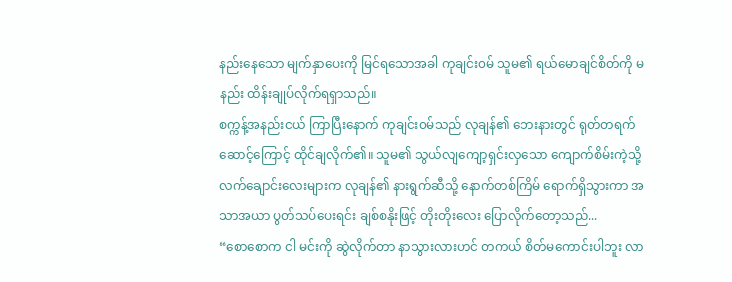နည်းနေသော မျက်နှာပေးကို မြင်ရသောအခါ ကုချင်း၀မ် သူမ၏ ရယ်မောချင်စိတ်ကို မနည်း ထိန်းချုပ်လိုက်ရရှာသည်။
စက္ကန့်အနည်းငယ် ကြာပြီးနောက် ကုချင်း၀မ်သည် လုချန်၏ ဘေးနားတွင် ရုတ်တရက် ဆောင့်ကြောင့် ထိုင်ချလိုက်၏။ သူမ၏ သွယ်လျကျော့ရှင်းလှသော ကျောက်စိမ်းကဲ့သို့ လက်ချောင်းလေးများက လုချန်၏ နားရွက်ဆီသို့ နောက်တစ်ကြိမ် ရောက်ရှိသွားကာ အသာအယာ ပွတ်သပ်ပေးရင်း ချစ်စနိုးဖြင့် တိုးတိုးလေး ပြောလိုက်တော့သည်...
“စောစောက ငါ မင်းကို ဆွဲလိုက်တာ နာသွားလားဟင် တကယ် စိတ်မကောင်းပါဘူး လာ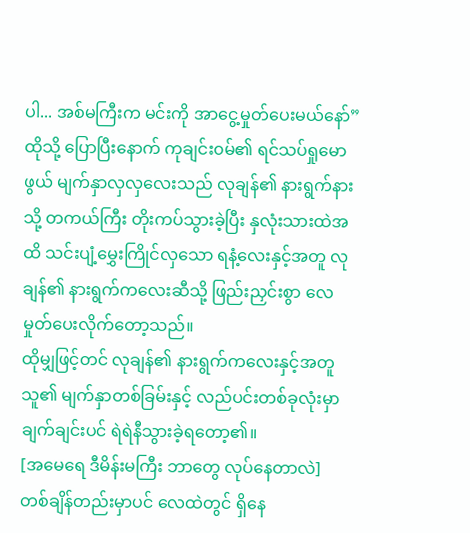ပါ... အစ်မကြီးက မင်းကို အာငွေ့မှုတ်ပေးမယ်နော်”
ထိုသို့ ပြောပြီးနောက် ကုချင်း၀မ်၏ ရင်သပ်ရှုမောဖွယ် မျက်နှာလှလှလေးသည် လုချန်၏ နားရွက်နားသို့ တကယ်ကြီး တိုးကပ်သွားခဲ့ပြီး နှလုံးသားထဲအထိ သင်းပျံ့မွှေးကြိုင်လှသော ရနံ့လေးနှင့်အတူ လုချန်၏ နားရွက်ကလေးဆီသို့ ဖြည်းညှင်းစွာ လေမှုတ်ပေးလိုက်တော့သည်။
ထိုမျှဖြင့်တင် လုချန်၏ နားရွက်ကလေးနှင့်အတူ သူ၏ မျက်နှာတစ်ခြမ်းနှင့် လည်ပင်းတစ်ခုလုံးမှာ ချက်ချင်းပင် ရဲရဲနီသွားခဲ့ရတော့၏။
[အမေရေ ဒီမိန်းမကြီး ဘာတွေ လုပ်နေတာလဲ]
တစ်ချိန်တည်းမှာပင် လေထဲတွင် ရှိနေ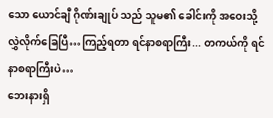သော ယောင်ချီ ဂိုဏ်းချုပ် သည် သူမ၏ ခေါင်းကို အဝေးသို့ လွှဲလိုက်ခြေပြီ…ကြည့်ရတာ ရင်နာစရာကြီး... တကယ်ကို ရင်နာစရာကြီးပဲ…
ဘေးနားရှိ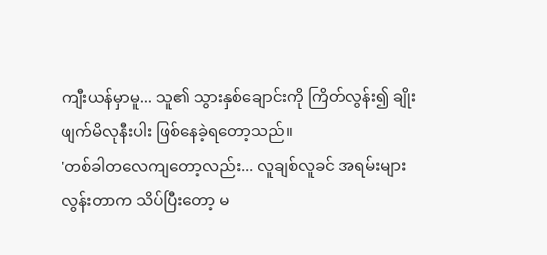ကျီးယန်မှာမူ... သူ၏ သွားနှစ်ချောင်းကို ကြိတ်လွန်း၍ ချိုးဖျက်မိလုနီးပါး ဖြစ်နေခဲ့ရတော့သည်။
'တစ်ခါတလေကျတော့လည်း... လူချစ်လူခင် အရမ်းများလွန်းတာက သိပ်ပြီးတော့ မ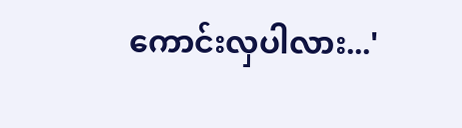ကောင်းလှပါလား...'